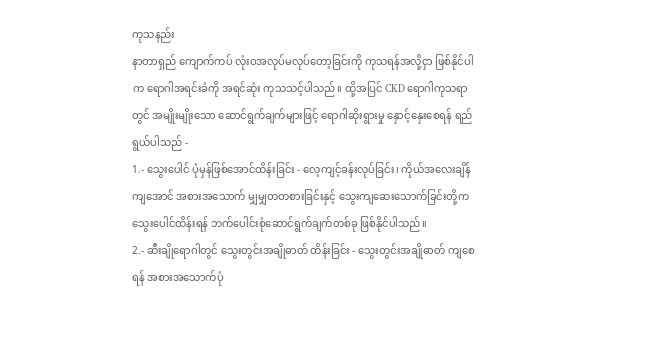ကုသနည်း
နာတာရှည် ကျောက်ကပ် လုံးဝအလုပ်မလုပ်တော့ခြင်းကို ကုသရန်အလို့ငှာ ဖြစ်နိုင်ပါက ရောဂါအရင်းခံကို အရင်ဆုံး ကုသသင့်ပါသည်။ ထို့အပြင် CKD ရောဂါကုသရာတွင် အမျိုးမျိုးသော ဆောင်ရွက်ချက်များဖြင့် ရောဂါဆိုးရွားမှု နှောင့်နှေးစေရန် ရည်ရွယ်ပါသည် -
1.- သွေးပေါင် ပုံမှန်ဖြစ်အောင်ထိန်းခြင်း - လေ့ကျင့်ခန်းလုပ်ခြင်း၊ ကိုယ်အလေးချိန်ကျအောင် အစားအသောက် မျှမျှတတစားခြင်းနှင့် သွေးကျဆေးသောက်ခြင်းတို့က သွေးပေါင်ထိန်းရန် ဘက်ပေါင်းစုံဆောင်ရွက်ချက်တစ်ခု ဖြစ်နိုင်ပါသည်။
2.- ဆီးချိုရောဂါတွင် သွေးတွင်းအချိုဓာတ် ထိန်းခြင်း - သွေးတွင်းအချိုဓာတ် ကျစေရန် အစားအသောက်ပုံ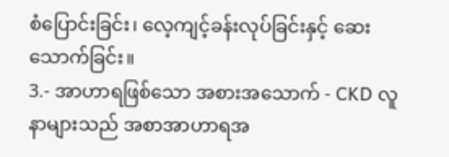စံပြောင်းခြင်း၊ လေ့ကျင့်ခန်းလုပ်ခြင်းနှင့် ဆေးသောက်ခြင်း။
3.- အာဟာရဖြစ်သော အစားအသောက် - CKD လူနာများသည် အစာအာဟာရအ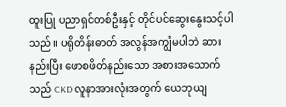ထူးပြု ပညာရှင်တစ်ဦးနှင့် တိုင်ပင်ဆွေးနွေးသင့်ပါသည်။ ပရိုတိန်းဓာတ် အလွန်အကျွံမပါဘဲ ဆားနည်းပြီး ဖောစဖိတ်နည်းသော အစားအသောက်သည် CKD လူနာအားလုံးအတွက် ယေဘုယျ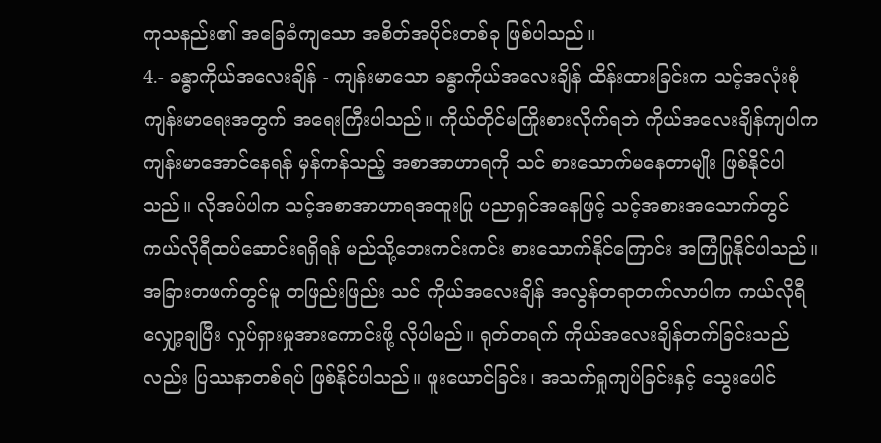ကုသနည်း၏ အခြေခံကျသော အစိတ်အပိုင်းတစ်ခု ဖြစ်ပါသည်။
4.- ခန္ဓာကိုယ်အလေးချိန် - ကျန်းမာသော ခန္ဓာကိုယ်အလေးချိန် ထိန်းထားခြင်းက သင့်အလုံးစုံကျန်းမာရေးအတွက် အရေးကြီးပါသည်။ ကိုယ်တိုင်မကြိုးစားလိုက်ရဘဲ ကိုယ်အလေးချိန်ကျပါက ကျန်းမာအောင်နေရန် မှန်ကန်သည့် အစာအာဟာရကို သင် စားသောက်မနေတာမျိုး ဖြစ်နိုင်ပါသည်။ လိုအပ်ပါက သင့်အစာအာဟာရအထူးပြု ပညာရှင်အနေဖြင့် သင့်အစားအသောက်တွင် ကယ်လိုရီထပ်ဆောင်းရရှိရန် မည်သို့ဘေးကင်းကင်း စားသောက်နိုင်ကြောင်း အကြံပြုနိုင်ပါသည်။
အခြားတဖက်တွင်မူ တဖြည်းဖြည်း သင် ကိုယ်အလေးချိန် အလွန်တရာတက်လာပါက ကယ်လိုရီ လျှော့ချပြီး လှုပ်ရှားမှုအားကောင်းဖို့ လိုပါမည်။ ရုတ်တရက် ကိုယ်အလေးချိန်တက်ခြင်းသည်လည်း ပြဿနာတစ်ရပ် ဖြစ်နိုင်ပါသည်။ ဖူးယောင်ခြင်း၊ အသက်ရှုကျပ်ခြင်းနှင့် သွေးပေါင်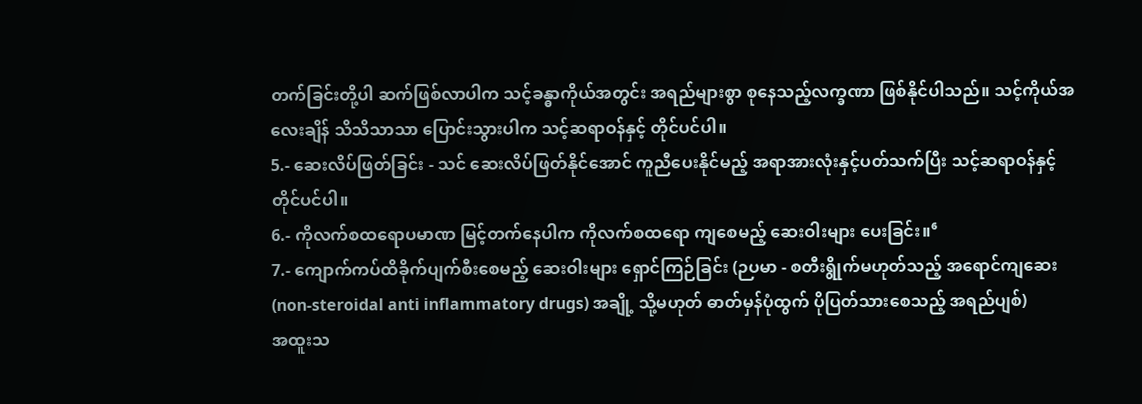တက်ခြင်းတို့ပါ ဆက်ဖြစ်လာပါက သင့်ခန္ဓာကိုယ်အတွင်း အရည်များစွာ စုနေသည့်လက္ခဏာ ဖြစ်နိုင်ပါသည်။ သင့်ကိုယ်အလေးချိန် သိသိသာသာ ပြောင်းသွားပါက သင့်ဆရာဝန်နှင့် တိုင်ပင်ပါ။
5.- ဆေးလိပ်ဖြတ်ခြင်း - သင် ဆေးလိပ်ဖြတ်နိုင်အောင် ကူညီပေးနိုင်မည့် အရာအားလုံးနှင့်ပတ်သက်ပြီး သင့်ဆရာဝန်နှင့် တိုင်ပင်ပါ။
6.- ကိုလက်စထရောပမာဏ မြင့်တက်နေပါက ကိုလက်စထရော ကျစေမည့် ဆေးဝါးများ ပေးခြင်း။⁶
7.- ကျောက်ကပ်ထိခိုက်ပျက်စီးစေမည့် ဆေးဝါးများ ရှောင်ကြဉ်ခြင်း (ဉပမာ - စတီးရွိုက်မဟုတ်သည့် အရောင်ကျဆေး (non-steroidal anti inflammatory drugs) အချို့ သို့မဟုတ် ဓာတ်မှန်ပုံထွက် ပိုပြတ်သားစေသည့် အရည်ပျစ်)
အထူးသ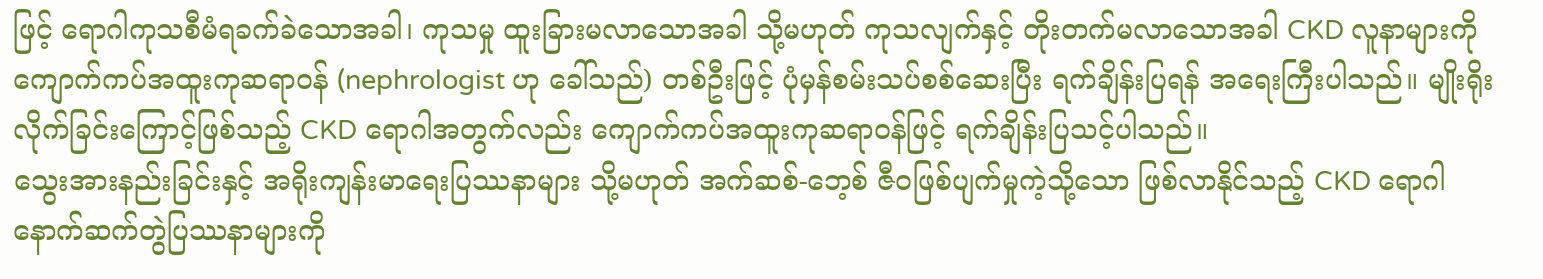ဖြင့် ရောဂါကုသစီမံရခက်ခဲသောအခါ၊ ကုသမှု ထူးခြားမလာသောအခါ သို့မဟုတ် ကုသလျက်နှင့် တိုးတက်မလာသောအခါ CKD လူနာများကို ကျောက်ကပ်အထူးကုဆရာဝန် (nephrologist ဟု ခေါ်သည်) တစ်ဦးဖြင့် ပုံမှန်စမ်းသပ်စစ်ဆေးပြီး ရက်ချိန်းပြရန် အရေးကြီးပါသည်။ မျိုးရိုးလိုက်ခြင်းကြောင့်ဖြစ်သည့် CKD ရောဂါအတွက်လည်း ကျောက်ကပ်အထူးကုဆရာဝန်ဖြင့် ရက်ချိန်းပြသင့်ပါသည်။
သွေးအားနည်းခြင်းနှင့် အရိုးကျန်းမာရေးပြဿနာများ သို့မဟုတ် အက်ဆစ်-ဘေ့စ် ဇီဝဖြစ်ပျက်မှုကဲ့သို့သော ဖြစ်လာနိုင်သည့် CKD ရောဂါနောက်ဆက်တွဲပြဿနာများကို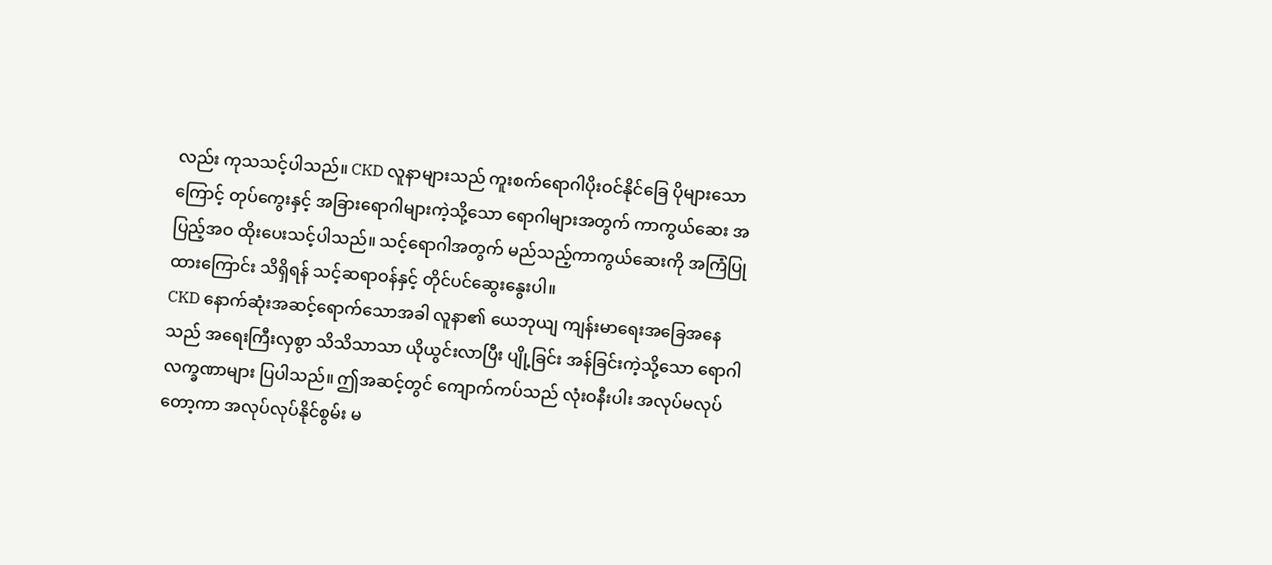လည်း ကုသသင့်ပါသည်။ CKD လူနာများသည် ကူးစက်ရောဂါပိုးဝင်နိုင်ခြေ ပိုများသောကြောင့် တုပ်ကွေးနှင့် အခြားရောဂါများကဲ့သို့သော ရောဂါများအတွက် ကာကွယ်ဆေး အပြည့်အဝ ထိုးပေးသင့်ပါသည်။ သင့်ရောဂါအတွက် မည်သည့်ကာကွယ်ဆေးကို အကြံပြုထားကြောင်း သိရှိရန် သင့်ဆရာဝန်နှင့် တိုင်ပင်ဆွေးနွေးပါ။
CKD နောက်ဆုံးအဆင့်ရောက်သောအခါ လူနာ၏ ယေဘုယျ ကျန်းမာရေးအခြေအနေသည် အရေးကြီးလှစွာ သိသိသာသာ ယိုယွင်းလာပြီး ပျို့ခြင်း အန်ခြင်းကဲ့သို့သော ရောဂါလက္ခဏာများ ပြပါသည်။ ဤအဆင့်တွင် ကျောက်ကပ်သည် လုံးဝနီးပါး အလုပ်မလုပ်တော့ကာ အလုပ်လုပ်နိုင်စွမ်း မ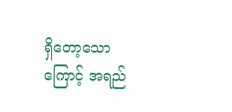ရှိတော့သောကြောင့် အရည်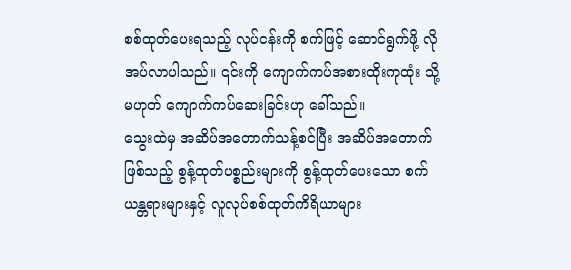စစ်ထုတ်ပေးရသည့် လုပ်ငန်းကို စက်ဖြင့် ဆောင်ရွက်ဖို့ လိုအပ်လာပါသည်။ ၎င်းကို ကျောက်ကပ်အစားထိုးကုထုံး သို့မဟုတ် ကျောက်ကပ်ဆေးခြင်းဟု ခေါ်သည်။
သွေးထဲမှ အဆိပ်အတောက်သန့်စင်ပြီး အဆိပ်အတောက်ဖြစ်သည့် စွန့်ထုတ်ပစ္စည်းများကို စွန့်ထုတ်ပေးသော စက်ယန္တရားများနှင့် လူလုပ်စစ်ထုတ်ကိရိယာများ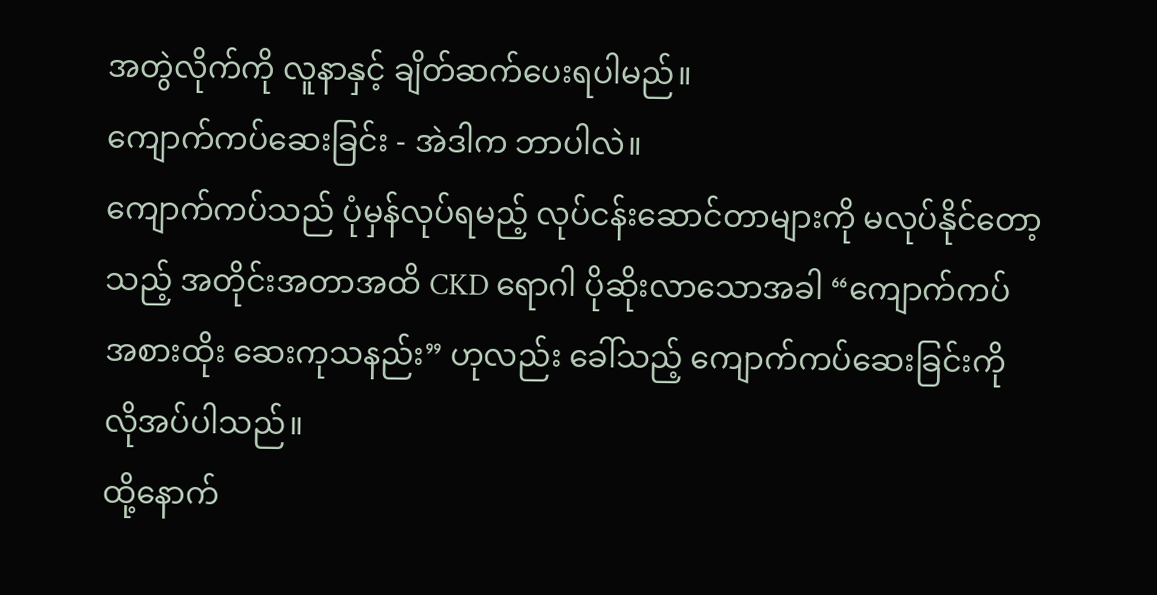အတွဲလိုက်ကို လူနာနှင့် ချိတ်ဆက်ပေးရပါမည်။
ကျောက်ကပ်ဆေးခြင်း - အဲဒါက ဘာပါလဲ။
ကျောက်ကပ်သည် ပုံမှန်လုပ်ရမည့် လုပ်ငန်းဆောင်တာများကို မလုပ်နိုင်တော့သည့် အတိုင်းအတာအထိ CKD ရောဂါ ပိုဆိုးလာသောအခါ “ကျောက်ကပ် အစားထိုး ဆေးကုသနည်း” ဟုလည်း ခေါ်သည့် ကျောက်ကပ်ဆေးခြင်းကို လိုအပ်ပါသည်။
ထို့နောက်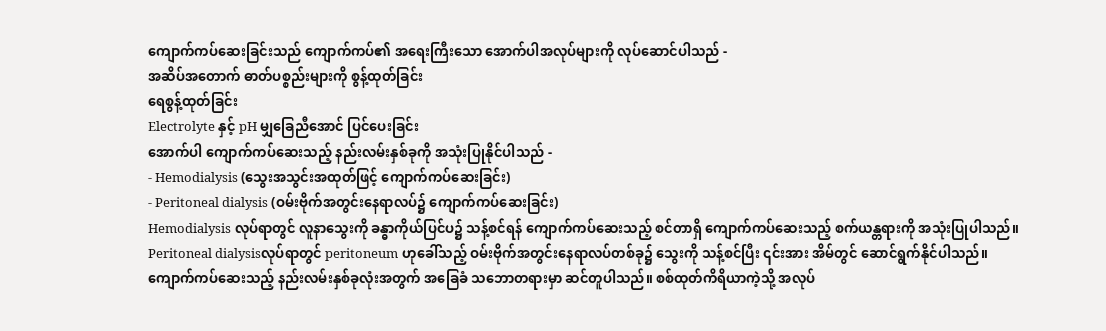ကျောက်ကပ်ဆေးခြင်းသည် ကျောက်ကပ်၏ အရေးကြီးသော အောက်ပါအလုပ်များကို လုပ်ဆောင်ပါသည် -
အဆိပ်အတောက် ဓာတ်ပစ္စည်းများကို စွန့်ထုတ်ခြင်း
ရေစွန့်ထုတ်ခြင်း
Electrolyte နှင့် pH မျှခြေညီအောင် ပြင်ပေးခြင်း
အောက်ပါ ကျောက်ကပ်ဆေးသည့် နည်းလမ်းနှစ်ခုကို အသုံးပြုနိုင်ပါသည် -
- Hemodialysis (သွေးအသွင်းအထုတ်ဖြင့် ကျောက်ကပ်ဆေးခြင်း)
- Peritoneal dialysis (ဝမ်းဗိုက်အတွင်းနေရာလပ်၌ ကျောက်ကပ်ဆေးခြင်း)
Hemodialysis လုပ်ရာတွင် လူနာသွေးကို ခန္ဓာကိုယ်ပြင်ပ၌ သန့်စင်ရန် ကျောက်ကပ်ဆေးသည့် စင်တာရှိ ကျောက်ကပ်ဆေးသည့် စက်ယန္တရားကို အသုံးပြုပါသည်။
Peritoneal dialysisလုပ်ရာတွင် peritoneum ဟုခေါ်သည့် ဝမ်းဗိုက်အတွင်းနေရာလပ်တစ်ခု၌ သွေးကို သန့်စင်ပြီး ၎င်းအား အိမ်တွင် ဆောင်ရွက်နိုင်ပါသည်။
ကျောက်ကပ်ဆေးသည့် နည်းလမ်းနှစ်ခုလုံးအတွက် အခြေခံ သဘောတရားမှာ ဆင်တူပါသည်။ စစ်ထုတ်ကိရိယာကဲ့သို့ အလုပ်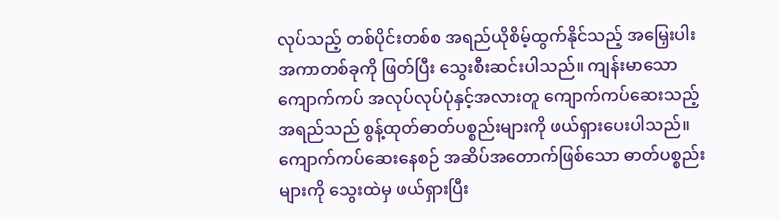လုပ်သည့် တစ်ပိုင်းတစ်စ အရည်ယိုစိမ့်ထွက်နိုင်သည့် အမြှေးပါးအကာတစ်ခုကို ဖြတ်ပြီး သွေးစီးဆင်းပါသည်။ ကျန်းမာသော ကျောက်ကပ် အလုပ်လုပ်ပုံနှင့်အလားတူ ကျောက်ကပ်ဆေးသည့် အရည်သည် စွန့်ထုတ်ဓာတ်ပစ္စည်းများကို ဖယ်ရှားပေးပါသည်။
ကျောက်ကပ်ဆေးနေစဉ် အဆိပ်အတောက်ဖြစ်သော ဓာတ်ပစ္စည်းများကို သွေးထဲမှ ဖယ်ရှားပြီး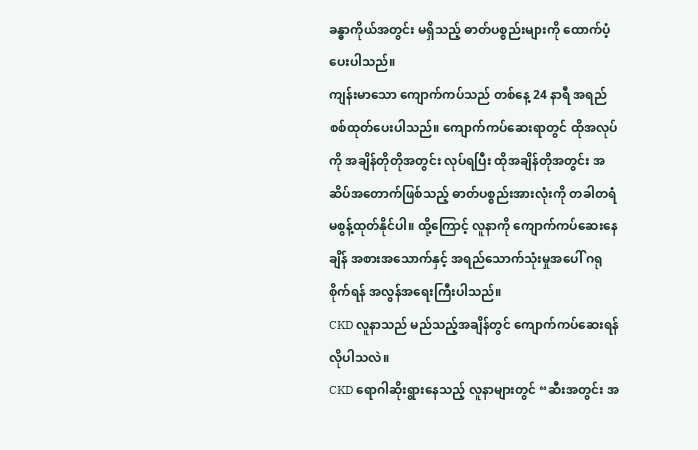ခန္ဓာကိုယ်အတွင်း မရှိသည့် ဓာတ်ပစ္စည်းများကို ထောက်ပံ့ပေးပါသည်။
ကျန်းမာသော ကျောက်ကပ်သည် တစ်နေ့ 24 နာရီ အရည်စစ်ထုတ်ပေးပါသည်။ ကျောက်ကပ်ဆေးရာတွင် ထိုအလုပ်ကို အချိန်တိုတိုအတွင်း လုပ်ရပြီး ထိုအချိန်တိုအတွင်း အဆိပ်အတောက်ဖြစ်သည့် ဓာတ်ပစ္စည်းအားလုံးကို တခါတရံ မစွန့်ထုတ်နိုင်ပါ။ ထို့ကြောင့် လူနာကို ကျောက်ကပ်ဆေးနေချိန် အစားအသောက်နှင့် အရည်သောက်သုံးမှုအပေါ် ဂရုစိုက်ရန် အလွန်အရေးကြီးပါသည်။
CKD လူနာသည် မည်သည့်အချိန်တွင် ကျောက်ကပ်ဆေးရန် လိုပါသလဲ။
CKD ရောဂါဆိုးရွားနေသည့် လူနာများတွင် “ဆီးအတွင်း အ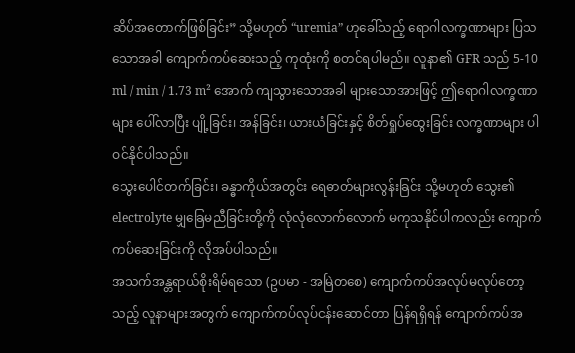ဆိပ်အတောက်ဖြစ်ခြင်း” သို့မဟုတ် “uremia” ဟုခေါ်သည့် ရောဂါလက္ခဏာများ ပြသသောအခါ ကျောက်ကပ်ဆေးသည့် ကုထုံးကို စတင်ရပါမည်။ လူနာ၏ GFR သည် 5-10 ml / min / 1.73 m² အောက် ကျသွားသောအခါ များသောအားဖြင့် ဤရောဂါလက္ခဏာများ ပေါ်လာပြီး ပျို့ခြင်း၊ အန်ခြင်း၊ ယားယံခြင်းနှင့် စိတ်ရှုပ်ထွေးခြင်း လက္ခဏာများ ပါဝင်နိုင်ပါသည်။
သွေးပေါင်တက်ခြင်း၊ ခန္ဓာကိုယ်အတွင်း ရေဓာတ်များလွန်းခြင်း သို့မဟုတ် သွေး၏ electrolyte မျှခြေမညီခြင်းတို့ကို လုံလုံလောက်လောက် မကုသနိုင်ပါကလည်း ကျောက်ကပ်ဆေးခြင်းကို လိုအပ်ပါသည်။
အသက်အန္တရာယ်စိုးရိမ်ရသော (ဥပမာ - အမြဲတစေ) ကျောက်ကပ်အလုပ်မလုပ်တော့သည့် လူနာများအတွက် ကျောက်ကပ်လုပ်ငန်းဆောင်တာ ပြန်ရရှိရန် ကျောက်ကပ်အ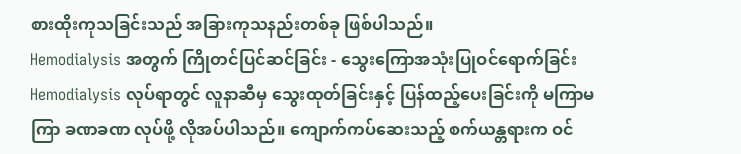စားထိုးကုသခြင်းသည် အခြားကုသနည်းတစ်ခု ဖြစ်ပါသည်။
Hemodialysis အတွက် ကြိုတင်ပြင်ဆင်ခြင်း - သွေးကြောအသုံးပြုဝင်ရောက်ခြင်း
Hemodialysis လုပ်ရာတွင် လူနာဆီမှ သွေးထုတ်ခြင်းနှင့် ပြန်ထည့်ပေးခြင်းကို မကြာမကြာ ခဏခဏ လုပ်ဖို့ လိုအပ်ပါသည်။ ကျောက်ကပ်ဆေးသည့် စက်ယန္တရားက ဝင်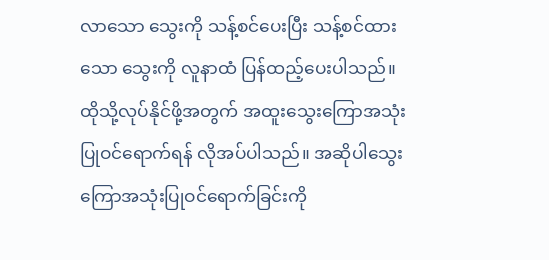လာသော သွေးကို သန့်စင်ပေးပြီး သန့်စင်ထားသော သွေးကို လူနာထံ ပြန်ထည့်ပေးပါသည်။ ထိုသို့လုပ်နိုင်ဖို့အတွက် အထူးသွေးကြောအသုံးပြုဝင်ရောက်ရန် လိုအပ်ပါသည်။ အဆိုပါသွေးကြောအသုံးပြုဝင်ရောက်ခြင်းကို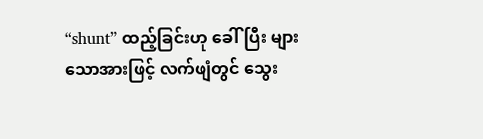“shunt” ထည့်ခြင်းဟု ခေါ်ပြီး များသောအားဖြင့် လက်ဖျံတွင် သွေး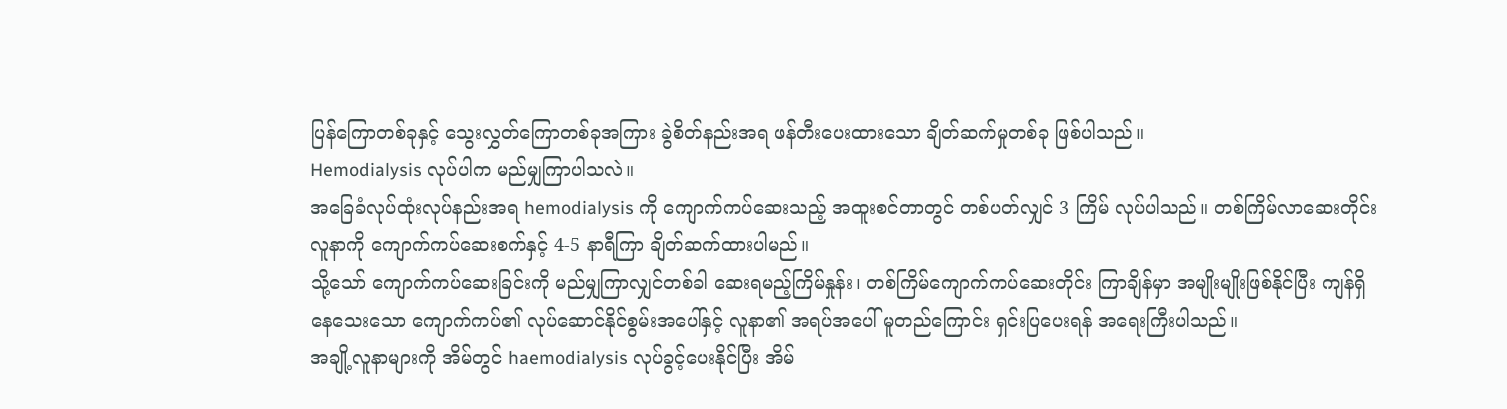ပြန်ကြောတစ်ခုနှင့် သွေးလွှတ်ကြောတစ်ခုအကြား ခွဲစိတ်နည်းအရ ဖန်တီးပေးထားသော ချိတ်ဆက်မှုတစ်ခု ဖြစ်ပါသည်။
Hemodialysis လုပ်ပါက မည်မျှကြာပါသလဲ။
အခြေခံလုပ်ထုံးလုပ်နည်းအရ hemodialysis ကို ကျောက်ကပ်ဆေးသည့် အထူးစင်တာတွင် တစ်ပတ်လျှင် 3 ကြိမ် လုပ်ပါသည်။ တစ်ကြိမ်လာဆေးတိုင်း လူနာကို ကျောက်ကပ်ဆေးစက်နှင့် 4-5 နာရီကြာ ချိတ်ဆက်ထားပါမည်။
သို့သော် ကျောက်ကပ်ဆေးခြင်းကို မည်မျှကြာလျှင်တစ်ခါ ဆေးရမည့်ကြိမ်နှုန်း၊ တစ်ကြိမ်ကျောက်ကပ်ဆေးတိုင်း ကြာချိန်မှာ အမျိုးမျိုးဖြစ်နိုင်ပြီး ကျန်ရှိနေသေးသော ကျောက်ကပ်၏ လုပ်ဆောင်နိုင်စွမ်းအပေါ်နှင့် လူနာ၏ အရပ်အပေါ် မူတည်ကြောင်း ရှင်းပြပေးရန် အရေးကြီးပါသည်။
အချို့လူနာများကို အိမ်တွင် haemodialysis လုပ်ခွင့်ပေးနိုင်ပြီး အိမ်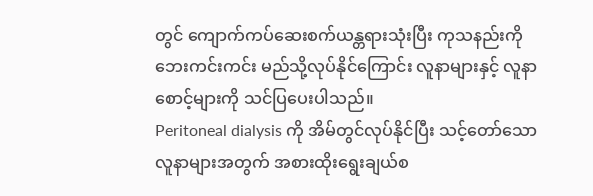တွင် ကျောက်ကပ်ဆေးစက်ယန္တရားသုံးပြီး ကုသနည်းကို ဘေးကင်းကင်း မည်သို့လုပ်နိုင်ကြောင်း လူနာများနှင့် လူနာစောင့်များကို သင်ပြပေးပါသည်။
Peritoneal dialysis ကို အိမ်တွင်လုပ်နိုင်ပြီး သင့်တော်သော လူနာများအတွက် အစားထိုးရွေးချယ်စ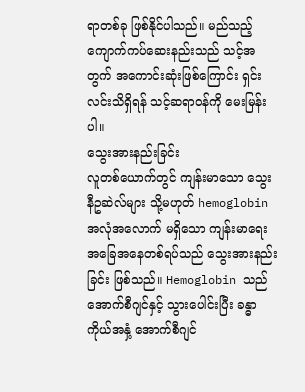ရာတစ်ခု ဖြစ်နိုင်ပါသည်။ မည်သည့် ကျောက်ကပ်ဆေးနည်းသည် သင့်အတွက် အကောင်းဆုံးဖြစ်ကြောင်း ရှင်းလင်းသိရှိရန် သင့်ဆရာဝန်ကို မေးမြန်းပါ။
သွေးအားနည်းခြင်း
လူတစ်ယောက်တွင် ကျန်းမာသော သွေးနီဥဆဲလ်များ သို့မဟုတ် hemoglobin အလုံအလောက် မရှိသော ကျန်းမာရေးအခြေအနေတစ်ရပ်သည် သွေးအားနည်းခြင်း ဖြစ်သည်။ Hemoglobin သည် အောက်စီဂျင်နှင့် သွားပေါင်းပြီး ခန္ဓာကိုယ်အနှံ့ အောက်စီဂျင်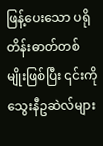ဖြန့်ပေးသော ပရိုတိန်းဓာတ်တစ်မျိုးဖြစ်ပြီး ၎င်းကို သွေးနီဥဆဲလ်များ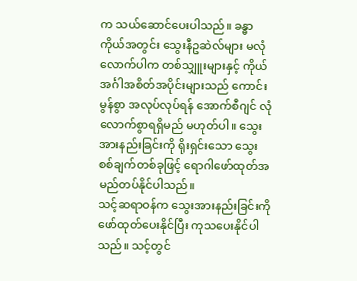က သယ်ဆောင်ပေးပါသည်။ ခန္ဓာကိုယ်အတွင်း သွေးနီဥဆဲလ်များ မလုံလောက်ပါက တစ်သျှူးများနှင့် ကိုယ်အင်္ဂါအစိတ်အပိုင်းများသည် ကောင်းမွန်စွာ အလုပ်လုပ်ရန် အောက်စီဂျင် လုံလောက်စွာရရှိမည် မဟုတ်ပါ။ သွေးအားနည်းခြင်းကို ရိုးရှင်းသော သွေးစစ်ချက်တစ်ခုဖြင့် ရောဂါဖော်ထုတ်အမည်တပ်နိုင်ပါသည်။
သင့်ဆရာဝန်က သွေးအားနည်းခြင်းကို ဖော်ထုတ်ပေးနိုင်ပြီး ကုသပေးနိုင်ပါသည်။ သင့်တွင်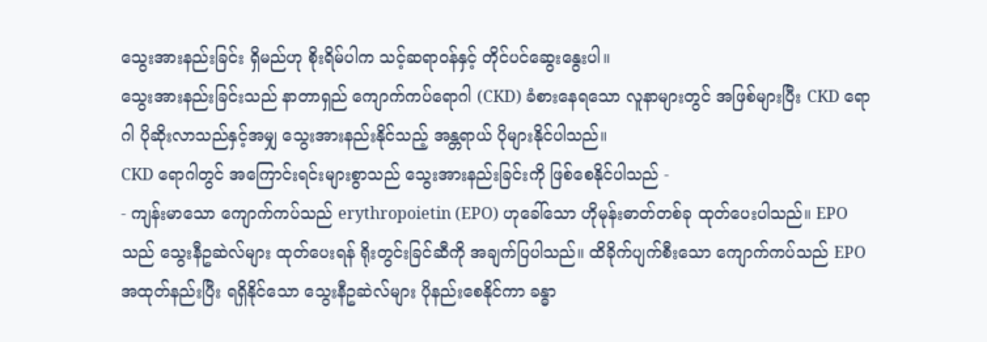သွေးအားနည်းခြင်း ရှိမည်ဟု စိုးရိမ်ပါက သင့်ဆရာဝန်နှင့် တိုင်ပင်ဆွေးနွေးပါ။
သွေးအားနည်းခြင်းသည် နာတာရှည် ကျောက်ကပ်ရောဂါ (CKD) ခံစားနေရသော လူနာများတွင် အဖြစ်များပြီး CKD ရောဂါ ပိုဆိုးလာသည်နှင့်အမျှ သွေးအားနည်းနိုင်သည့် အန္တရာယ် ပိုများနိုင်ပါသည်။
CKD ရောဂါတွင် အကြောင်းရင်းများစွာသည် သွေးအားနည်းခြင်းကို ဖြစ်စေနိုင်ပါသည် -
- ကျန်းမာသော ကျောက်ကပ်သည် erythropoietin (EPO) ဟုခေါ်သော ဟိုမုန်းဓာတ်တစ်ခု ထုတ်ပေးပါသည်။ EPO သည် သွေးနီဥဆဲလ်များ ထုတ်ပေးရန် ရိုးတွင်းခြင်ဆီကို အချက်ပြပါသည်။ ထိခိုက်ပျက်စီးသော ကျောက်ကပ်သည် EPO အထုတ်နည်းပြီး ရရှိနိုင်သော သွေးနီဥဆဲလ်များ ပိုနည်းစေနိုင်ကာ ခန္ဓာ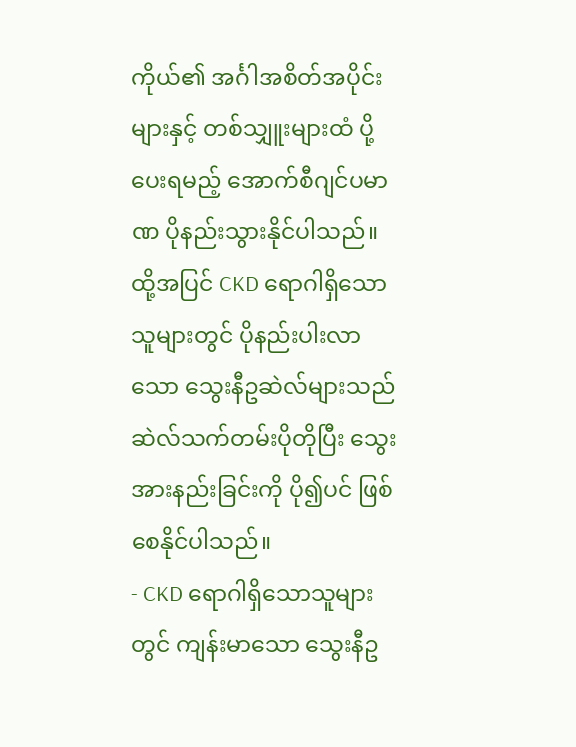ကိုယ်၏ အင်္ဂါအစိတ်အပိုင်းများနှင့် တစ်သျှူးများထံ ပို့ပေးရမည့် အောက်စီဂျင်ပမာဏ ပိုနည်းသွားနိုင်ပါသည်။ ထို့အပြင် CKD ရောဂါရှိသောသူများတွင် ပိုနည်းပါးလာသော သွေးနီဥဆဲလ်များသည် ဆဲလ်သက်တမ်းပိုတိုပြီး သွေးအားနည်းခြင်းကို ပို၍ပင် ဖြစ်စေနိုင်ပါသည်။
- CKD ရောဂါရှိသောသူများတွင် ကျန်းမာသော သွေးနီဥ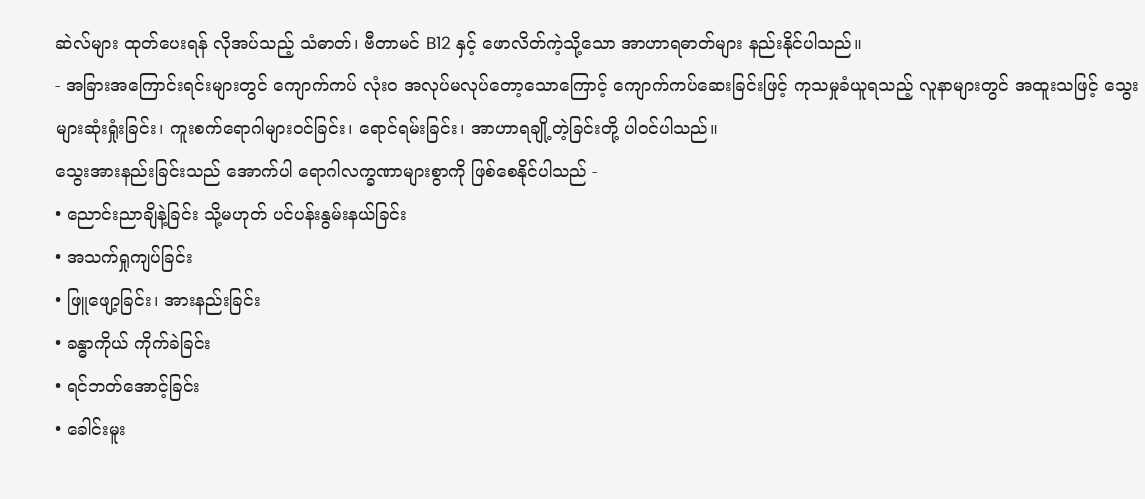ဆဲလ်များ ထုတ်ပေးရန် လိုအပ်သည့် သံဓာတ်၊ ဗီတာမင် B12 နှင့် ဖောလိတ်ကဲ့သို့သော အာဟာရဓာတ်များ နည်းနိုင်ပါသည်။
- အခြားအကြောင်းရင်းများတွင် ကျောက်ကပ် လုံးဝ အလုပ်မလုပ်တော့သောကြောင့် ကျောက်ကပ်ဆေးခြင်းဖြင့် ကုသမှုခံယူရသည့် လူနာများတွင် အထူးသဖြင့် သွေးများဆုံးရှုံးခြင်း၊ ကူးစက်ရောဂါများဝင်ခြင်း၊ ရောင်ရမ်းခြင်း၊ အာဟာရချို့တဲ့ခြင်းတို့ ပါဝင်ပါသည်။
သွေးအားနည်းခြင်းသည် အောက်ပါ ရောဂါလက္ခဏာများစွာကို ဖြစ်စေနိုင်ပါသည် -
• ညောင်းညာချိနဲ့ခြင်း သို့မဟုတ် ပင်ပန်းနွမ်းနယ်ခြင်း
• အသက်ရှုကျပ်ခြင်း
• ဖြူဖျော့ခြင်း၊ အားနည်းခြင်း
• ခန္ဓာကိုယ် ကိုက်ခဲခြင်း
• ရင်ဘတ်အောင့်ခြင်း
• ခေါင်းမူး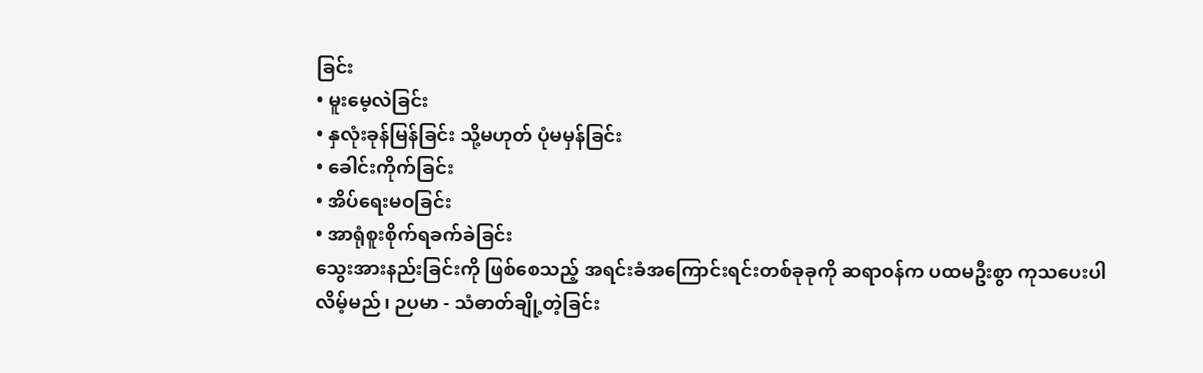ခြင်း
• မူးမေ့လဲခြင်း
• နှလုံးခုန်မြန်ခြင်း သို့မဟုတ် ပုံမမှန်ခြင်း
• ခေါင်းကိုက်ခြင်း
• အိပ်ရေးမဝခြင်း
• အာရုံစူးစိုက်ရခက်ခဲခြင်း
သွေးအားနည်းခြင်းကို ဖြစ်စေသည့် အရင်းခံအကြောင်းရင်းတစ်ခုခုကို ဆရာဝန်က ပထမဦးစွာ ကုသပေးပါလိမ့်မည်၊ ဉပမာ - သံဓာတ်ချို့တဲ့ခြင်း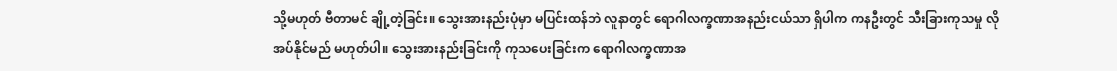သို့မဟုတ် ဗီတာမင် ချို့တဲ့ခြင်း။ သွေးအားနည်းပုံမှာ မပြင်းထန်ဘဲ လူနာတွင် ရောဂါလက္ခဏာအနည်းငယ်သာ ရှိပါက ကနဦးတွင် သီးခြားကုသမှု လိုအပ်နိုင်မည် မဟုတ်ပါ။ သွေးအားနည်းခြင်းကို ကုသပေးခြင်းက ရောဂါလက္ခဏာအ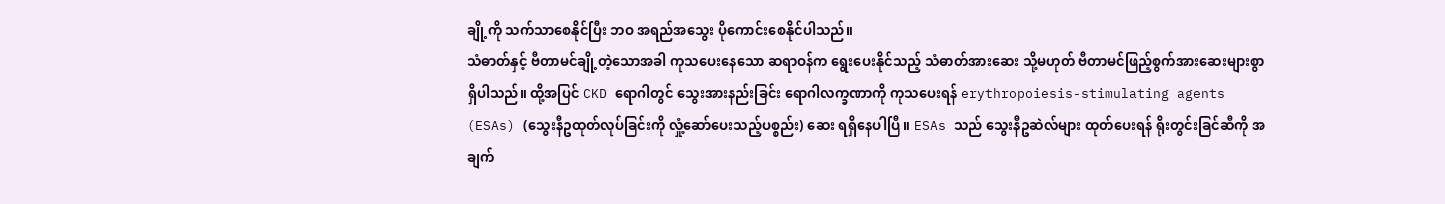ချို့ကို သက်သာစေနိုင်ပြီး ဘဝ အရည်အသွေး ပိုကောင်းစေနိုင်ပါသည်။
သံဓာတ်နှင့် ဗီတာမင်ချို့တဲ့သောအခါ ကုသပေးနေသော ဆရာဝန်က ရွေးပေးနိုင်သည့် သံဓာတ်အားဆေး သို့မဟုတ် ဗီတာမင်ဖြည့်စွက်အားဆေးများစွာ ရှိပါသည်။ ထို့အပြင် CKD ရောဂါတွင် သွေးအားနည်းခြင်း ရောဂါလက္ခဏာကို ကုသပေးရန် erythropoiesis-stimulating agents (ESAs) (သွေးနီဥထုတ်လုပ်ခြင်းကို လှုံ့ဆော်ပေးသည့်ပစ္စည်း) ဆေး ရရှိနေပါပြီ။ ESAs သည် သွေးနီဥဆဲလ်များ ထုတ်ပေးရန် ရိုးတွင်းခြင်ဆီကို အချက်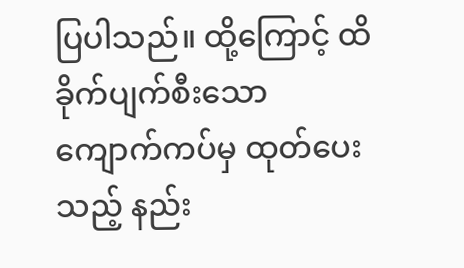ပြပါသည်။ ထို့ကြောင့် ထိခိုက်ပျက်စီးသော ကျောက်ကပ်မှ ထုတ်ပေးသည့် နည်း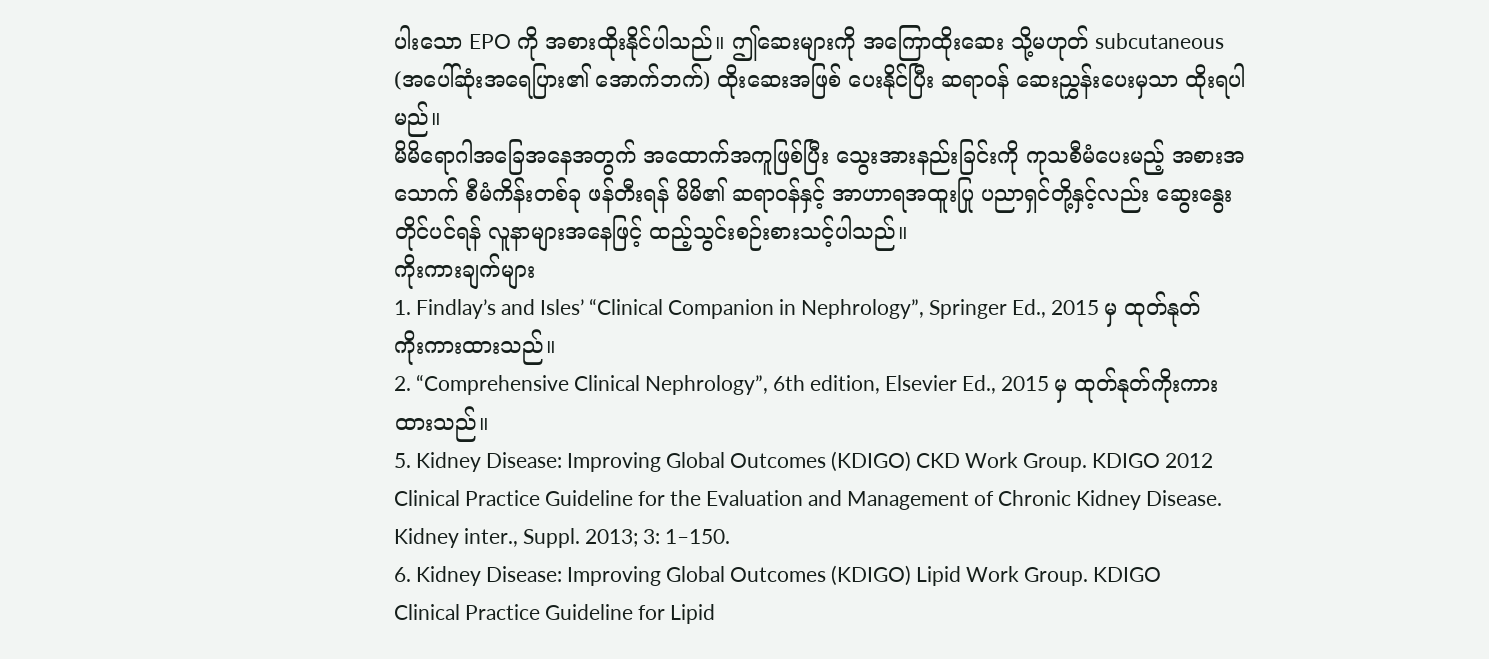ပါးသော EPO ကို အစားထိုးနိုင်ပါသည်။ ဤဆေးများကို အကြောထိုးဆေး သို့မဟုတ် subcutaneous (အပေါ်ဆုံးအရေပြား၏ အောက်ဘက်) ထိုးဆေးအဖြစ် ပေးနိုင်ပြီး ဆရာဝန် ဆေးညွှန်းပေးမှသာ ထိုးရပါမည်။
မိမိရောဂါအခြေအနေအတွက် အထောက်အကူဖြစ်ပြီး သွေးအားနည်းခြင်းကို ကုသစီမံပေးမည့် အစားအသောက် စီမံကိန်းတစ်ခု ဖန်တီးရန် မိမိ၏ ဆရာဝန်နှင့် အာဟာရအထူးပြု ပညာရှင်တို့နှင့်လည်း ဆွေးနွေးတိုင်ပင်ရန် လူနာများအနေဖြင့် ထည့်သွင်းစဉ်းစားသင့်ပါသည်။
ကိုးကားချက်များ
1. Findlay’s and Isles’ “Clinical Companion in Nephrology”, Springer Ed., 2015 မှ ထုတ်နုတ်ကိုးကားထားသည်။
2. “Comprehensive Clinical Nephrology”, 6th edition, Elsevier Ed., 2015 မှ ထုတ်နုတ်ကိုးကားထားသည်။
5. Kidney Disease: Improving Global Outcomes (KDIGO) CKD Work Group. KDIGO 2012 Clinical Practice Guideline for the Evaluation and Management of Chronic Kidney Disease. Kidney inter., Suppl. 2013; 3: 1–150.
6. Kidney Disease: Improving Global Outcomes (KDIGO) Lipid Work Group. KDIGO Clinical Practice Guideline for Lipid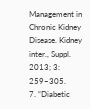Management in Chronic Kidney Disease. Kidney inter., Suppl. 2013; 3: 259–305.
7. “Diabetic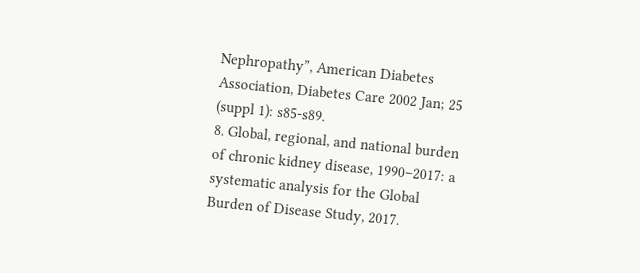Nephropathy”, American Diabetes Association, Diabetes Care 2002 Jan; 25 (suppl 1): s85-s89.
8. Global, regional, and national burden of chronic kidney disease, 1990–2017: a systematic analysis for the Global Burden of Disease Study, 2017.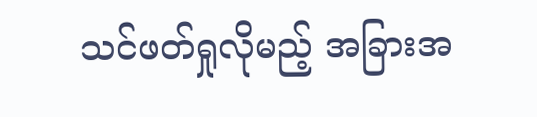သင်ဖတ်ရှုလိုမည့် အခြားအ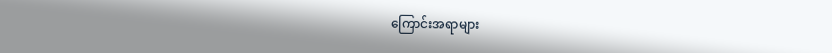ကြောင်းအရာများ